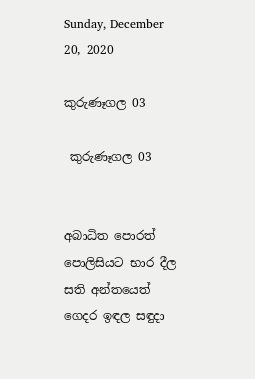Sunday, December 20, 2020

කුරුණෑගල 03

 කුරුණෑගල 03


අබාධිත පොරත් පොලිසියට භාර දීල සති අන්තයෙත් ගෙදර ඉඳල සඳුදා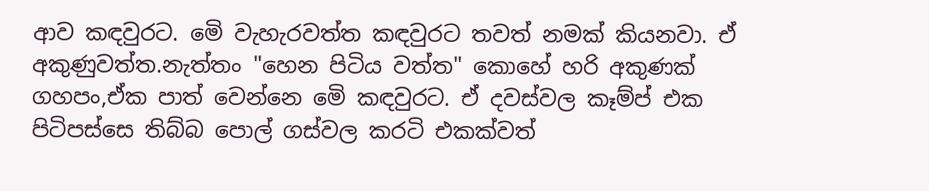ආව කඳවුරට. මෙි වැහැරවත්ත කඳවුරට තවත් නමක් කියනවා. ඒ අකුණුවත්ත.නැත්තං "හෙන පිටිය වත්ත" කොහේ හරි අකුණක් ගහපං,ඒක පාත් වෙන්නෙ මෙි කඳවුරට. ඒ දවස්වල කෑම්ප් එක පිටිපස්සෙ තිබ්බ පොල් ගස්වල කරටි එකක්වත්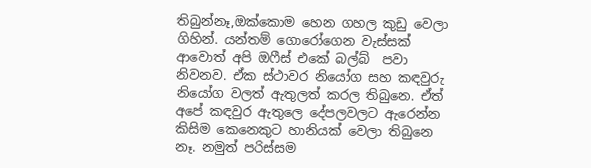තිබුන්නෑ,ඔක්කොම හෙන ගහල කුඩු වෙලා  ගිහින්. යන්තම් ගොරෝගෙන වැස්සක් ආවොත් අපි ඔෆීස් එකේ බල්බ්  පවා නිවනව. ඒක ස්ථාවර නියෝග සහ කඳවුරු නියෝග වලත් ඇතුලත් කරල තිබුනෙ. ඒත් අපේ කඳවුර ඇතුලෙ දේපලවලට ඇරෙන්න කිසිම කෙනෙකුට හානියක් වෙලා තිබුනෙ නෑ. නමුත් පරිස්සම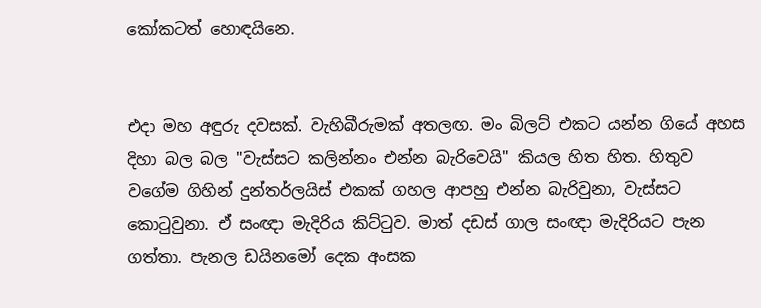කෝකටත් හොඳයිනෙ.


එදා මහ අඳුරු දවසක්. වැහිබීරුමක් අතලඟ. මං බිලට් එකට යන්න ගියේ අහස දිහා බල බල "වැස්සට කලින්නං එන්න බැරිවෙයි" කියල හිත හිත. හිතුව වගේම ගිහින් දුන්තර්ලයිස් එකක් ගහල ආපහු එන්න බැරිවුනා, වැස්සට කොටුවුනා. ඒ සංඥා මැදිරිය කිට්ටුව. මාත් දඩස් ගාල සංඥා මැදිරියට පැන ගත්තා. පැනල ඩයිනමෝ දෙක අංසක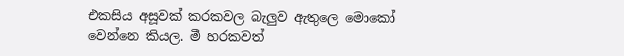එකසිය අසූවක් කරකවල බැලුව ඇතුලෙ මොකෝ වෙන්නෙ කියල. මී හරකවත්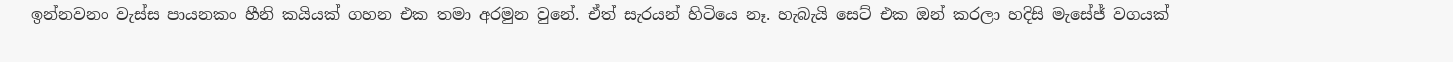ඉන්නවනං වැස්ස පායනකං හීනි කයියක් ගහන එක තමා අරමුන වුනේ. ඒත් සැරයන් හිටියෙ නෑ. හැබැයි සෙට් එක ඔන් කරලා හදිසි මැසේජ් වගයක්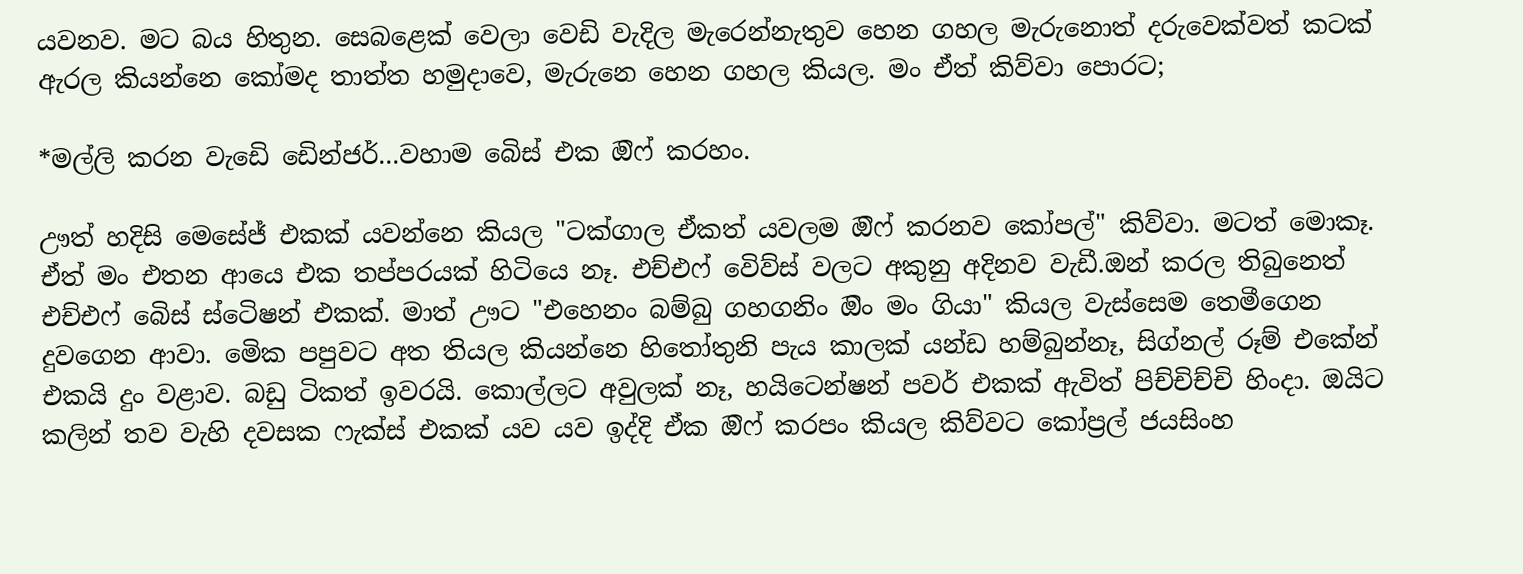යවනව. මට බය හිතුන. සෙබළෙක් වෙලා වෙඩි වැදිල මැරෙන්නැතුව හෙන ගහල මැරුනොත් දරුවෙක්වත් කටක් ඇරල කියන්නෙ කෝමද තාත්ත හමුදාවෙ, මැරුනෙ හෙන ගහල කියල. මං ඒත් කිව්වා පොරට;

*මල්ලි කරන වැඩෙි ඩෙින්ජර්...වහාම බෙිස් එක ඔිෆ් කරහං.

ඌත් හදිසි මෙසේජ් එකක් යවන්නෙ කියල "ටක්ගාල ඒකත් යවලම ඔිෆ් කරනව කෝපල්" කිව්වා. මටත් මොකෑ. ඒත් මං එතන ආයෙ එක තප්පරයක් හිටියෙ නෑ. එච්එෆ් වෙිව්ස් වලට අකුනු අදිනව වැඩී.ඔන් කරල තිබුනෙත් එච්එෆ් බෙිස් ස්ටෙිෂන් එකක්. මාත් ඌට "එහෙනං බම්බු ගහගනිං ඔිං මං ගියා" කියල වැස්සෙම තෙමීගෙන දුවගෙන ආවා. මෙික පපුවට අත තියල කියන්නෙ හිතෝතුනි පැය කාලක් යන්ඩ හම්බුන්නෑ, සිග්නල් රූම් එකේන් එකයි දුං වළාව. බඩු ටිකත් ඉවරයි. කොල්ලට අවුලක් නෑ, හයිටෙන්ෂන් පවර් එකක් ඇවිත් පිච්චිච්චි හිංදා. ඔයිට කලින් තව වැහි දවසක ෆැක්ස් එකක් යව යව ඉද්දි ඒක ඔිෆ් කරපං කියල කිව්වට කෝප්‍රල් ජයසිංහ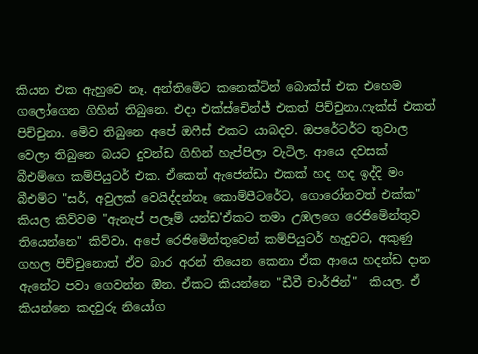කියන එක ඇහුවෙ නෑ. අන්තිමෙිට කනෙක්ටින් බොක්ස් එක එහෙම ගලෝගෙන ගිහින් තිබුනෙ. එදා එක්ස්චෙින්ජ් එකත් පිච්චුනා.ෆැක්ස් එකත් පිච්චුනා. මෙිව තිබුනෙ අපේ ඔෆීස් එකට යාබදව. ඔපරේටර්ට තුවාල වෙලා තිබුනෙ බයට දුවන්ඩ ගිහින් හැප්පිලා වැටිල. ආයෙ දවසක් බීඑම්ගෙ කම්පියුටර් එක. ඒකෙත් ඇජෙන්ඩා එකක් හද හද ඉද්දි මං බීඑම්ට "සර්, අවුලක් වෙයිද්දන්නෑ කොම්පීටරේට, ගොරෝනවත් එක්ක" කියල කිව්වම "ඇනැප් පලෑම් යන්ඩ'ඒකට තමා උඹලගෙ රෙජිමෙින්තුව තියෙන්නෙ" කිව්වා. අපේ රෙජිමෙින්තුවෙන් කම්පියුටර් හැදුවට, අකුණු ගහල පිච්චුනොත් ඒව බාර අරන් තියෙන කෙනා ඒක ආයෙ හදන්ඩ දාන ඇනේට පවා ගෙවන්න ඔින. ඒකට කියන්නෙ "ඩීවී චාර්ජින්"  කියල. ඒ කියන්නෙ කදවුරු නියෝග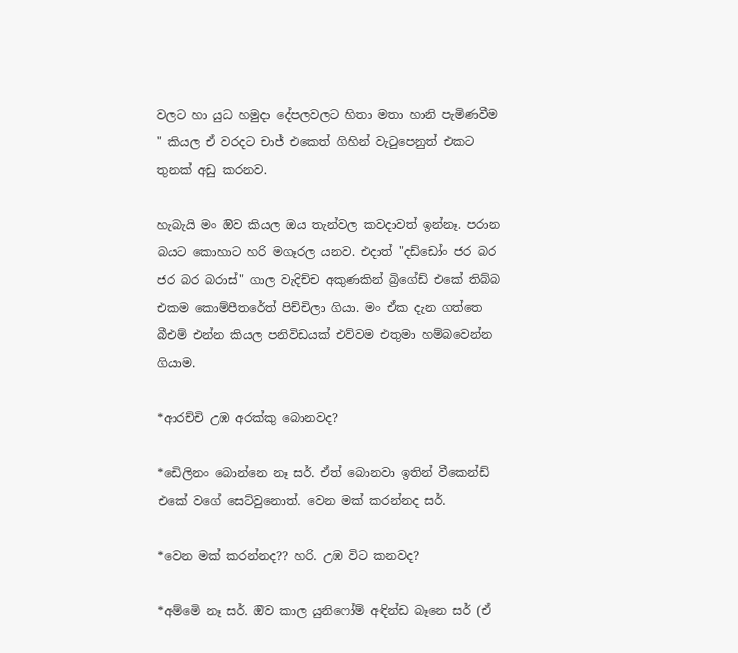වලට හා යුධ හමුදා දේපලවලට හිතා මතා හානි පැමිණවීම " කියල ඒ වරදට චාජ් එකෙත් ගිහින් වැටුපෙනුත් එකට තුනක් අඩු කරනව.

හැබැයි මං ඔිව කියල ඔය තැන්වල කවදාවත් ඉන්නෑ. පරාන බයට කොහාට හරි මගෑරල යනව. එදාත් "දඩ්ඩෝං ජර බර ජර බර බරාස්" ගාල වැදිච්ච අකුණකින් බ්‍රිගේඩ් එකේ තිබ්බ එකම කොම්පීතරේත් පිච්චිලා ගියා. මං ඒක දැන ගත්තෙ බීඑම් එන්න කියල පනිවිඩයක් එව්වම එතුමා හම්බවෙන්න ගියාම.

*ආරච්චි උඹ අරක්කු බොනවද?

*ඩෙිලිනං බොන්නෙ නෑ සර්. ඒත් බොනවා ඉතින් වීකෙන්ඩ් එකේ වගේ සෙට්වුනොත්. වෙන මක් කරන්නද සර්.

*වෙන මක් කරන්නද?? හරි. උඹ විට කනවද?

*අම්මෙි නෑ සර්. ඔිව කාල යුනිෆෝම් අඳින්ඩ බෑනෙ සර් (ඒ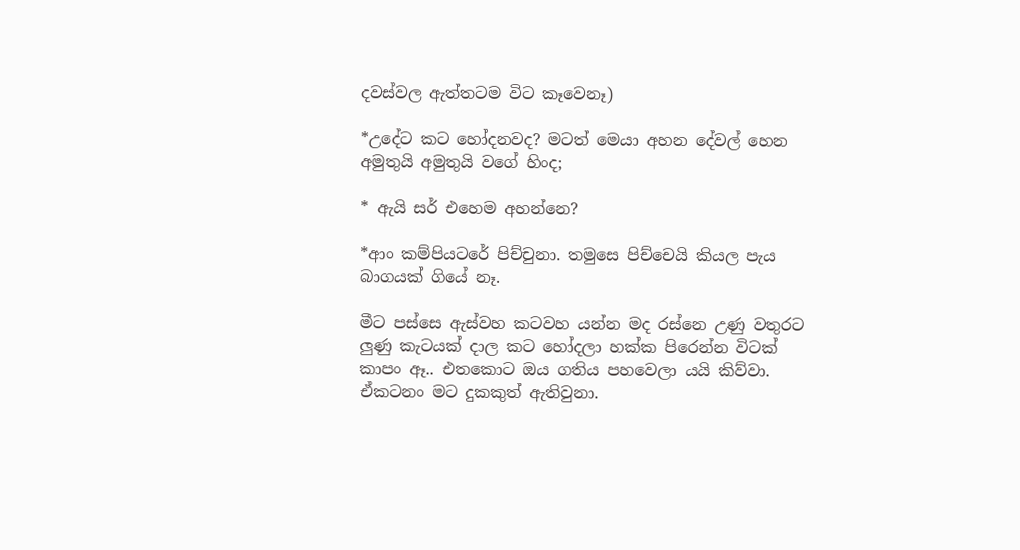දවස්වල ඇත්තටම විට කෑවෙනෑ)

*උදේට කට හෝදනවද? මටත් මෙයා අහන දේවල් හෙන අමුතුයි අමුතුයි වගේ හිංද;

* ඇයි සර් එහෙම අහන්නෙ?

*ආං කම්පියටරේ පිච්චුනා. තමුසෙ පිච්චෙයි කියල පැය බාගයක් ගියේ නෑ.

මීට පස්සෙ ඇස්වහ කටවහ යන්න මද රස්නෙ උණු වතුරට ලුණු කැටයක් දාල කට හෝදලා හක්ක පිරෙන්න විටක් කාපං ඈ.. එතකොට ඔය ගතිය පහවෙලා යයි කිව්වා. ඒකටනං මට දුකකුත් ඇතිවුනා.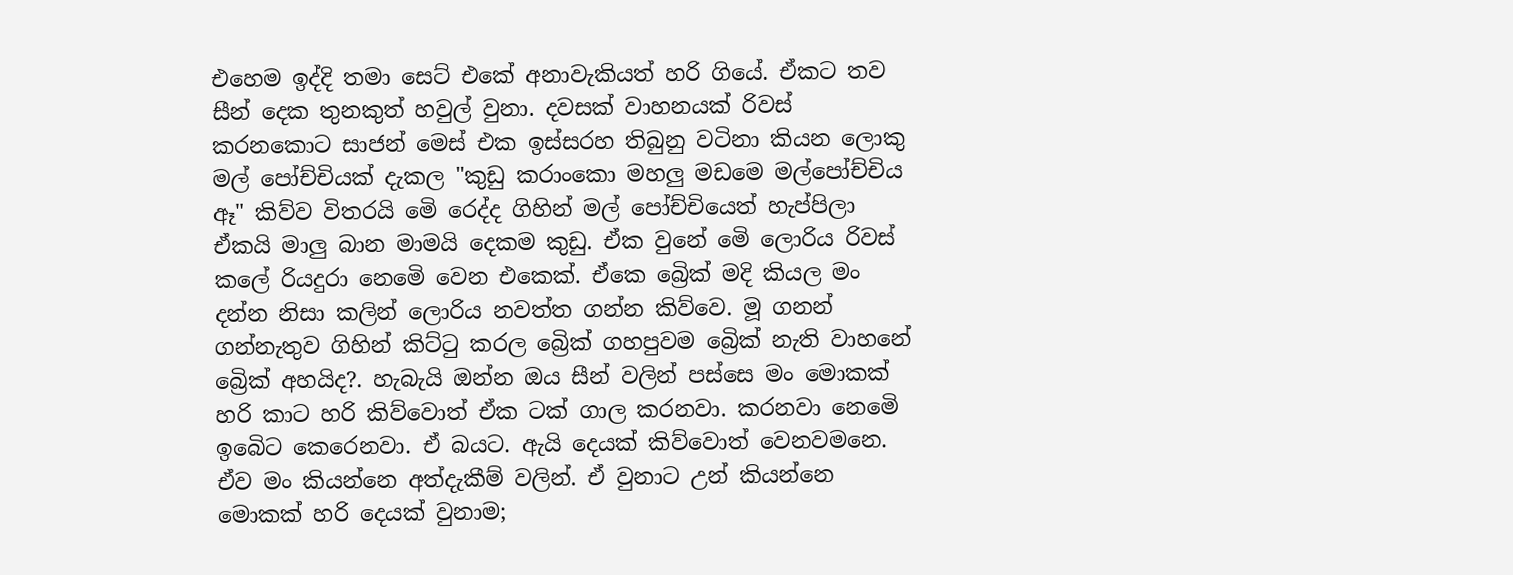එහෙම ඉද්දි තමා සෙට් එකේ අනාවැකියත් හරි ගියේ. ඒකට තව සීන් දෙක තුනකුත් හවුල් වුනා. දවසක් වාහනයක් රිවස් කරනකොට සාජන් මෙස් එක ඉස්සරහ තිබුනු වටිනා කියන ලොකු මල් පෝච්චියක් දැකල "කුඩු කරාංකො මහලු මඩමෙ මල්පෝච්චිය ඈ" කිව්ව විතරයි මෙි රෙද්ද ගිහින් මල් පෝච්චියෙත් හැප්පිලා ඒකයි මාලු බාන මාමයි දෙකම කුඩු. ඒක වුනේ මෙි ලොරිය රිවස් කලේ රියදුරා නෙමෙි වෙන එකෙක්. ඒකෙ බ්‍රෙික් මදි කියල මං දන්න නිසා කලින් ලොරිය නවත්ත ගන්න කිව්වෙ. මූ ගනන් ගන්නැතුව ගිහින් කිට්ටු කරල බ්‍රෙික් ගහපුවම බ්‍රෙික් නැති වාහනේ බ්‍රෙික් අහයිද?. හැබැයි ඔන්න ඔය සීන් වලින් පස්සෙ මං මොකක් හරි කාට හරි කිව්වොත් ඒක ටක් ගාල කරනවා. කරනවා නෙමෙි ඉබෙිට කෙරෙනවා. ඒ බයට. ඇයි දෙයක් කිව්වොත් වෙනවමනෙ. ඒව මං කියන්නෙ අත්දැකීම් වලින්. ඒ වුනාට උන් කියන්නෙ මොකක් හරි දෙයක් වුනාම;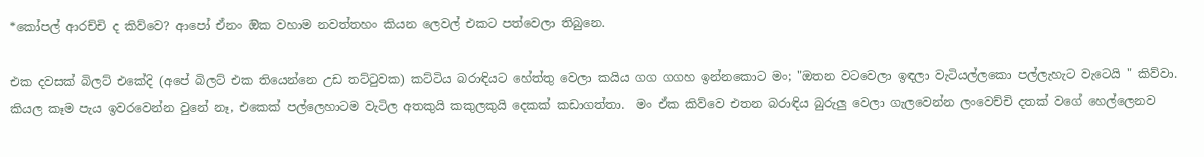*කෝපල් ආරච්චි ද කිව්වෙ? ආපෝ ඒනං ඔික වහාම නවත්තහං කියන ලෙවල් එකට පත්වෙලා තිබුනෙ.

එක දවසක් බිලට් එකේදි (අපේ බිලට් එක තියෙන්නෙ උඩ තට්ටුවක) කට්ටිය බරාඳියට හේත්තු වෙලා කයිය ගග ගගහ ඉන්නකොට මං; "ඔතන වටවෙලා ඉඳලා වැටියල්ලකො පල්ලැහැට වැටෙයි " කිව්වා. කියල කෑම පැය ඉවරවෙන්න වුනේ නෑ, එකෙක් පල්ලෙහාටම වැටිල අතකුයි කකුලකුයි දෙකක් කඩාගත්තා.  මං ඒක කිව්වෙ එතන බරාඳිය බුරුලු වෙලා ගැලවෙන්න ලංවෙච්චි දතක් වගේ හෙල්ලෙනව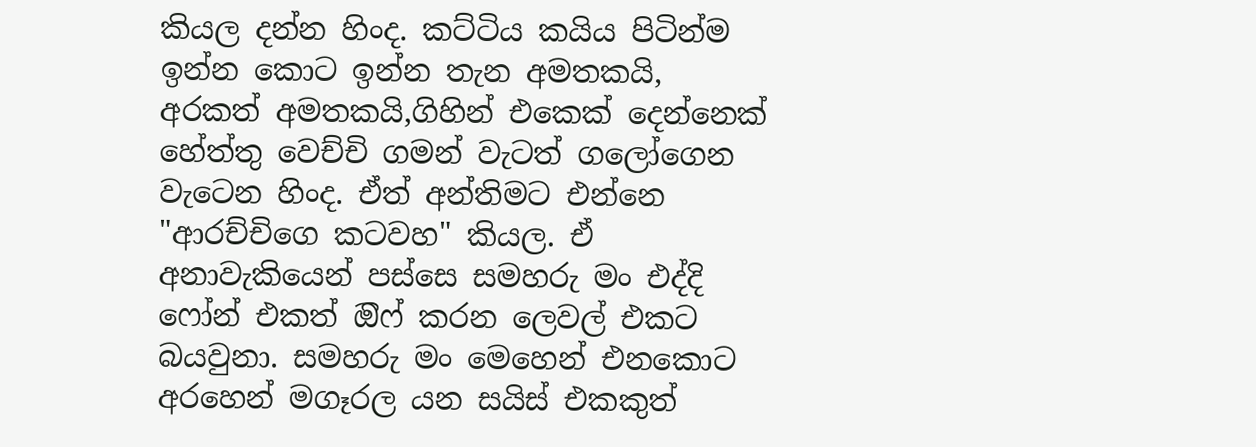කියල දන්න හිංද. කට්ටිය කයිය පිටින්ම ඉන්න කොට ඉන්න තැන අමතකයි, අරකත් අමතකයි,ගිහින් එකෙක් දෙන්නෙක් හේත්තු වෙච්චි ගමන් වැටත් ගලෝගෙන වැටෙන හිංද. ඒත් අන්තිමට එන්නෙ "ආරච්චිගෙ කටවහ" කියල. ඒ අනාවැකියෙන් පස්සෙ සමහරු මං එද්දි ෆෝන් එකත් ඔිෆ් කරන ලෙවල් එකට බයවුනා. සමහරු මං මෙහෙන් එනකොට අරහෙන් මගෑරල යන සයිස් එකකුත්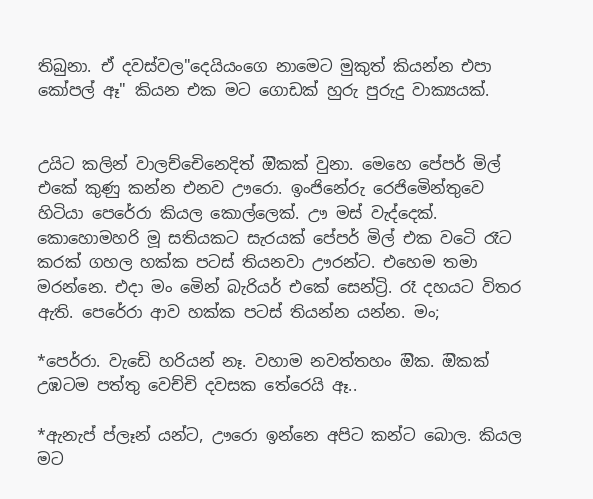තිබුනා. ඒ දවස්වල"දෙයියංගෙ නාමෙට මුකුත් කියන්න එපා කෝපල් ඈ" කියන එක මට ගොඩක් හුරු පුරුදු වාක්‍යයක්.


උයිට කලින් වාලච්චෙිනෙදිත් ඔිකක් වුනා. මෙහෙ පේපර් මිල් එකේ කුණු කන්න එනව ඌරො. ඉංජිනේරු රෙජිමෙින්තුවෙ හිටියා පෙරේරා කියල කොල්ලෙක්. ඌ මස් වැද්දෙක්. කොහොමහරි මූ සතියකට සැරයක් පේපර් මිල් එක වටෙි රෑට කරක් ගහල හක්ක පටස් තියනවා ඌරන්ට. එහෙම තමා මරන්නෙ. එදා මං මෙින් බැරියර් එකේ සෙන්ට්‍රි. රෑ දහයට විතර ඇති. පෙරේරා ආව හක්ක පටස් තියන්න යන්න. මං;

*පෙර්රා. වැඩෙි හරියන් නෑ. වහාම නවත්තහං ඔික. ඔිකක් උඹටම පත්තු වෙච්චි දවසක තේරෙයි ඈ..

*ඇනැප් ප්ලෑන් යන්ට, ඌරො ඉන්නෙ අපිට කන්ට බොල. කියල මට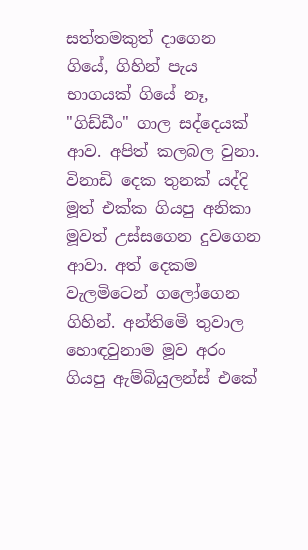සත්තමකුත් දාගෙන ගියේ, ගිහින් පැය භාගයක් ගියේ නෑ, "ගිඩ්ඩීං" ගාල සද්දෙයක් ආව. අපිත් කලබල වුනා. විනාඩි දෙක තුනක් යද්දි මූත් එක්ක ගියපු අනිකා මූවත් උස්සගෙන දුවගෙන ආවා. අත් දෙකම වැලමිටෙන් ගලෝගෙන ගිහින්. අන්තිමෙි තුවාල හොඳවුනාම මූව අරං ගියපු ඇම්බියුලන්ස් එකේ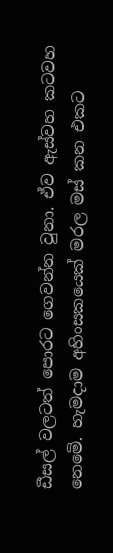ඩීසල් වලටත් පොරට ගෙවන්න වුනා. ඒව ඇස්වහ කටවහ නෙමෙි. හැමදාම අහිංසකයෙක් මරල මස් කන එකට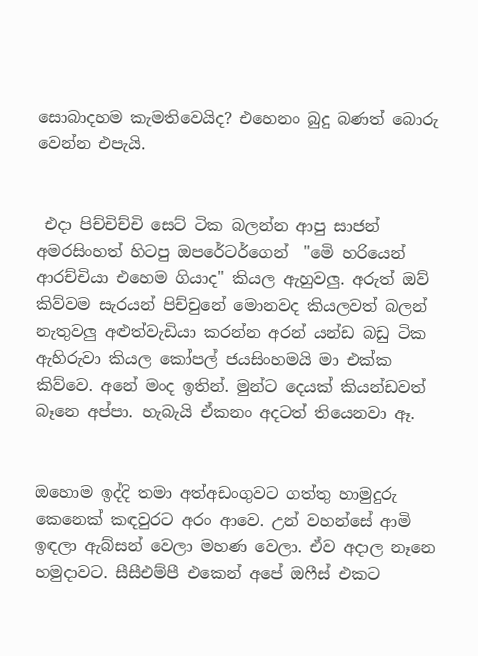සොබාදහම කැමතිවෙයිද? එහෙනං බුදු බණත් බොරු වෙන්න එපැයි.


 එදා පිච්චිච්චි සෙට් ටික බලන්න ආපු සාජන් අමරසිංහත් හිටපු ඔපරේටර්ගෙන්  "මෙි හරියෙන් ආරච්චියා එහෙම ගියාද" කියල ඇහුවලු. අරුත් ඔව් කිව්වම සැරයන් පිච්චුනේ මොනවද කියලවත් බලන් නැතුවලු අළුත්වැඩියා කරන්න අරන් යන්ඩ බඩු ටික ඇහිරුවා කියල කෝපල් ජයසිංහමයි මා එක්ක කිව්වෙ. අනේ මංද ඉතින්. මුන්ට දෙයක් කියන්ඩවත් බෑනෙ අප්පා. හැබැයි ඒකනං අදටත් තියෙනවා ඈ.


ඔහොම ඉද්දි තමා අත්අඩංගුවට ගත්තු හාමුදුරු කෙනෙක් කඳවුරට අරං ආවෙ. උන් වහන්සේ ආමි ඉඳලා ඇබ්සන් වෙලා මහණ වෙලා. ඒව අදාල නෑනෙ හමුදාවට. සීසීඑම්පී එකෙන් අපේ ඔෆීස් එකට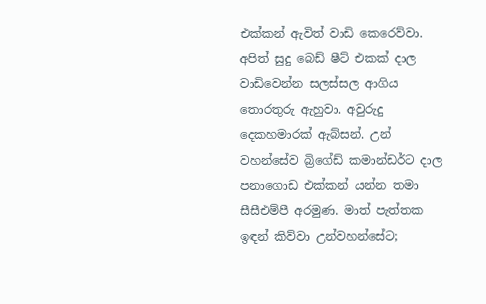එක්කන් ඇවිත් වාඩි කෙරෙව්වා. අපිත් සුදු බෙඩ් ෂීට් එකක් දාල වාඩිවෙන්න සලස්සල ආගිය තොරතුරු ඇහුවා. අවුරුදු දෙකහමාරක් ඇබ්සන්. උන් වහන්සේව බ්‍රිගේඩ් කමාන්ඩර්ට දාල පනාගොඩ එක්කන් යන්න තමා සීසීඑම්පී අරමුණ. මාත් පැත්තක ඉඳන් කිව්වා උන්වහන්සේට;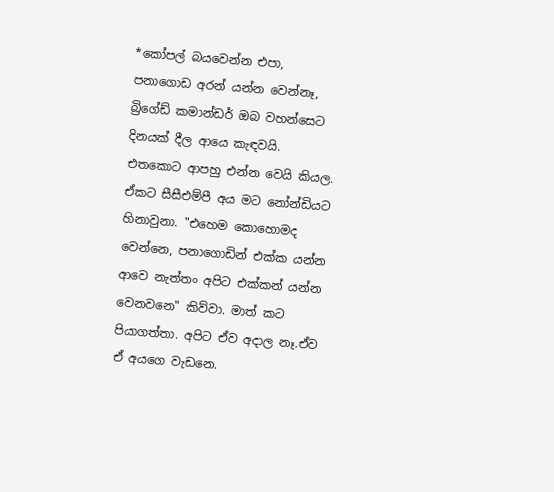*කෝපල් බයවෙන්න එපා, පනාගොඩ අරන් යන්න වෙන්නෑ, බ්‍රිගේඩ් කමාන්ඩර් ඔබ වහන්සෙට දිනයක් දීල ආයෙ කැඳවයි. එතකොට ආපහු එන්න වෙයි කියල. ඒකට සීසීඑම්පී අය මට නෝන්ඩියට හිනාවුනා. "එහෙම කොහොමද වෙන්නෙ, පනාගොඩින් එක්ක යන්න ආවෙ නැත්තං අපිට එක්කන් යන්න වෙනවනෙ" කිව්වා. මාත් කට පියාගත්තා. අපිට ඒව අදාල නෑ.ඒව ඒ අයගෙ වැඩනෙ.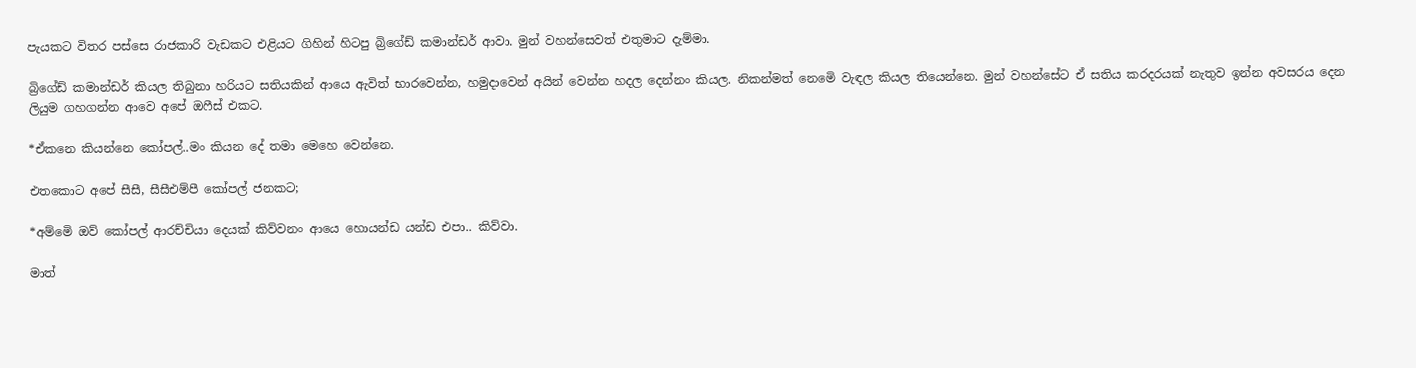පැයකට විතර පස්සෙ රාජකාරි වැඩකට එළියට ගිහින් හිටපු බ්‍රිගේඩ් කමාන්ඩර් ආවා. මුන් වහන්සෙවත් එතුමාට දැම්මා.

බ්‍රිගේඩ් කමාන්ඩර් කියල තිබුනා හරියට සතියකින් ආයෙ ඇවිත් භාරවෙන්න, හමුදාවෙන් අයින් වෙන්න හදල දෙන්නං කියල. නිකන්මත් නෙමෙි වැඳල කියල තියෙන්නෙ. මුන් වහන්සේට ඒ සතිය කරදරයක් නැතුව ඉන්න අවසරය දෙන ලියුම ගහගන්න ආවෙ අපේ ඔෆීස් එකට.

*ඒකනෙ කියන්නෙ කෝපල්..මං කියන දේ තමා මෙහෙ වෙන්නෙ.

එතකොට අපේ සීසී, සීසීඑම්පී කෝපල් ජනකට;

*අම්මෙි ඔව් කෝපල් ආරච්චියා දෙයක් කිව්වනං ආයෙ හොයන්ඩ යන්ඩ එපා.. කිව්වා.

මාත්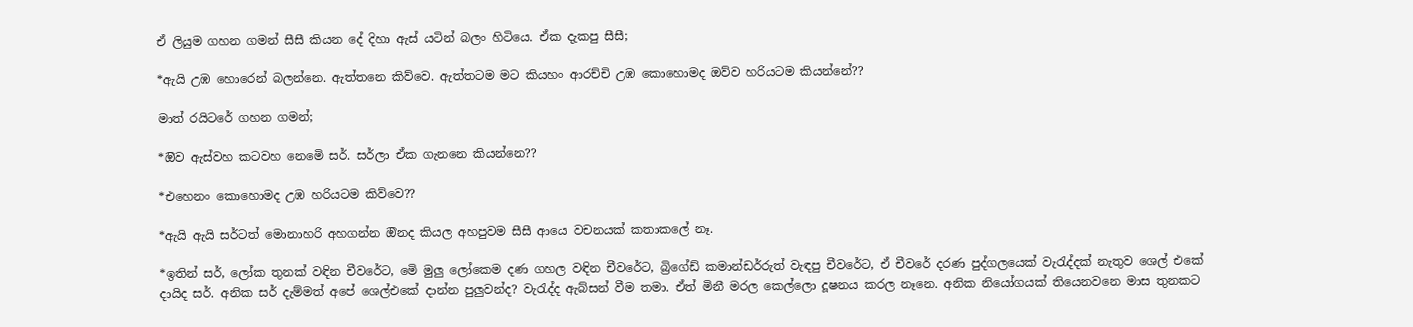ඒ ලියුම ගහන ගමන් සීසී කියන දේ දිහා ඇස් යටින් බලං හිටියෙ. ඒක දැකපු සීසී;

*ඇයි උඹ හොරෙන් බලන්නෙ. ඇත්තනෙ කිව්වෙ. ඇත්තටම මට කියහං ආරච්චි උඹ කොහොමද ඔව්ව හරියටම කියන්නේ??

මාත් රයිටරේ ගහන ගමන්;

*ඔිව ඇස්වහ කටවහ නෙමෙි සර්. සර්ලා ඒක ගැනනෙ කියන්නෙ??

*එහෙනං කොහොමද උඹ හරියටම කිව්වෙ??

*ඇයි ඇයි සර්ටත් මොනාහරි අහගන්න ඔිනද කියල අහපුවම සීසී ආයෙ වචනයක් කතාකලේ නෑ.

*ඉතින් සර්, ලෝක තුනක් වඳින චීවරේට, මෙි මුලු ලෝකෙම දණ ගහල වඳින චීවරේට, බ්‍රිගේඩ් කමාන්ඩර්රුත් වැඳපු චීවරේට, ඒ චීවරේ දරණ පුද්ගලයෙක් වැරැද්දක් නැතුව ශෙල් එකේ දායිද සර්. අනික සර් දැම්මත් අපේ ශෙල්එකේ දාන්න පුලුවන්ද? වැරැද්ද ඇබ්සන් වීම තමා. ඒත් මිනී මරල කෙල්ලො දූෂනය කරල නෑනෙ. අනික නියෝගයක් තියෙනවනෙ මාස තුනකට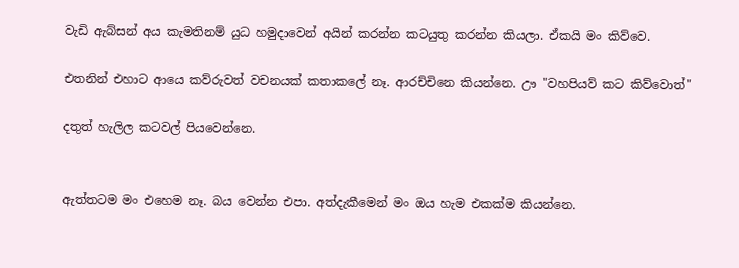වැඩි ඇබ්සන් අය කැමතිනම් යුධ හමුදාවෙන් අයින් කරන්න කටයුතු කරන්න කියලා. ඒකයි මං කිව්වෙ.

එතනින් එහාට ආයෙ කව්රුවත් වචනයක් කතාකලේ නෑ. ආරච්චිනෙ කියන්නෙ. ඌ "වහපියව් කට කිව්වොත්"

දතුත් හැලිල කටවල් පියවෙන්නෙ.


ඇත්තටම මං එහෙම නෑ. බය වෙන්න එපා. අත්දැකීමෙන් මං ඔය හැම එකක්ම කියන්නෙ.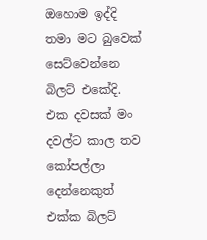ඔහොම ඉද්දි තමා මට බුවෙක් සෙට්වෙන්නෙ බිලට් එකේදි. එක දවසක් මං දවල්ට කාල තව කෝපල්ලා දෙන්නෙකුත් එක්ක බිලට්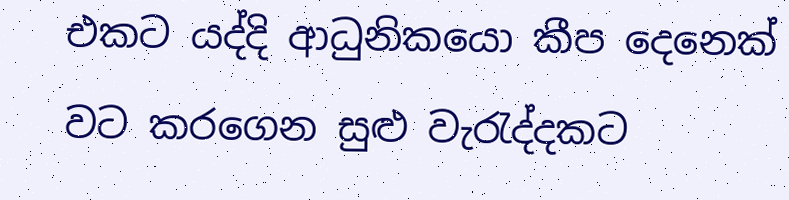එකට යද්දි ආධුනිකයො කීප දෙනෙක් වට කරගෙන සුළු වැරැද්දකට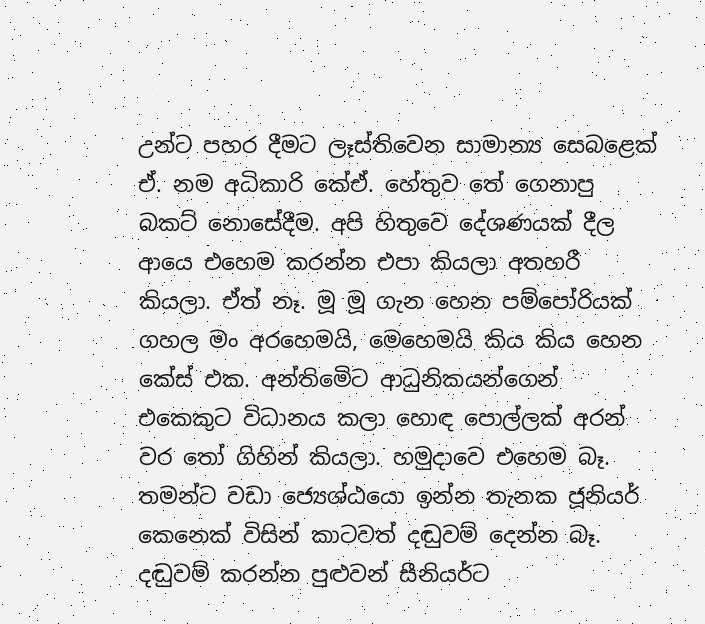උන්ට පහර දීමට ලෑස්තිවෙන සාමාන්‍ය සෙබළෙක් ඒ. නම අධිකාරි කේඒ. හේතුව තේ ගෙනාපු බකට් නොසේදීම. අපි හිතුවෙ දේශණයක් දීල ආයෙ එහෙම කරන්න එපා කියලා අතහරී කියලා. ඒත් නෑ. මූ මූ ගැන හෙන පම්පෝරියක් ගහල මං අරහෙමයි, මෙහෙමයි කිය කිය හෙන කේස් එක. අන්තිමෙිට ආධුනිකයන්ගෙන් එකෙකුට විධානය කලා හොඳ පොල්ලක් අරන් වර තෝ ගිහින් කියලා. හමුදාවෙ එහෙම බෑ. තමන්ට වඩා ජ්‍යෙශ්ඨයො ඉන්න තැනක ජූනියර් කෙනෙක් විසින් කාටවත් දඬුවම් දෙන්න බෑ. දඬුවම් කරන්න පුළුවන් සීනියර්ට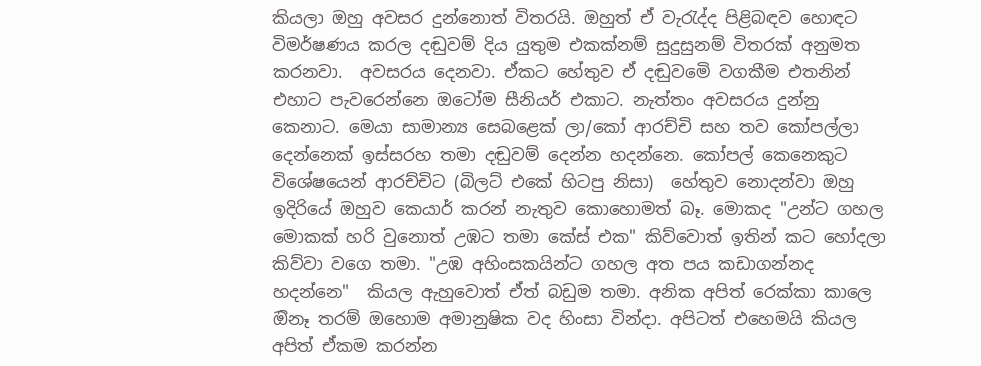කියලා ඔහු අවසර දුන්නොත් විතරයි. ඔහුත් ඒ වැරැද්ද පිළිබඳව හොඳට විමර්ෂණය කරල දඬුවම් දිය යුතුම එකක්නම් සුදුසුනම් විතරක් අනුමත කරනවා.  අවසරය දෙනවා. ඒකට හේතුව ඒ දඬුවමෙි වගකීම එතනින් එහාට පැවරෙන්නෙ ඔටෝම සීනියර් එකාට. නැත්තං අවසරය දුන්නු කෙනාට. මෙයා සාමාන්‍ය සෙබළෙක් ලා/කෝ ආරච්චි සහ තව කෝපල්ලා දෙන්නෙක් ඉස්සරහ තමා දඬුවම් දෙන්න හදන්නෙ. කෝපල් කෙනෙකුට විශේෂයෙන් ආරච්චිට (බිලට් එකේ හිටපු නිසා)  හේතුව නොදන්වා ඔහු ඉදිරියේ ඔහුව කෙයාර් කරන් නැතුව කොහොමත් බෑ. මොකද "උන්ට ගහල මොකක් හරි වුනොත් උඹට තමා කේස් එක" කිව්වොත් ඉතින් කට හෝදලා කිව්වා වගෙ තමා. "උඹ අහිංසකයින්ට ගහල අත පය කඩාගන්නද හදන්නෙ"  කියල ඇහුවොත් ඒත් බඩුම තමා. අනික අපිත් රෙක්කා කාලෙ ඔිනෑ තරම් ඔහොම අමානුෂික වද හිංසා වින්දා. අපිටත් එහෙමයි කියල අපිත් ඒකම කරන්න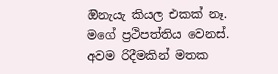ඔිනැයැ කියල එකක් නෑ. මගේ ප්‍රථිපත්තිය වෙනස්. අවම රිදීමකින් මතක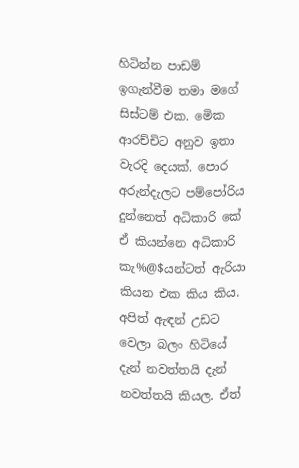හිටින්න පාඩම් ඉගැන්වීම තමා මගේ සිස්ටම් එක. මෙික ආරච්චිට අනුව ඉතා වැරදි දෙයක්. පොර අරුන්දැලට පම්පෝරිය දුන්නෙත් අධිකාරි කේ ඒ කියන්නෙ අධිකාරි කැ%@$යන්ටත් ඇරියා කියන එක කිය කිය. අපිත් ඇඳන් උඩට වෙලා බලං හිටියේ දැන් නවත්තයි දැන් නවත්තයි කියල. ඒත්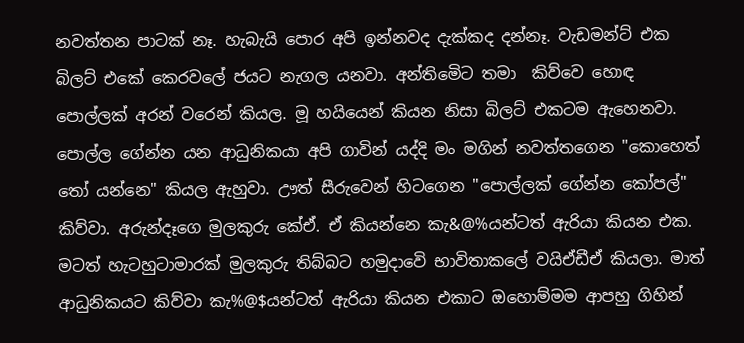නවත්තන පාටක් නෑ. හැබැයි පොර අපි ඉන්නවද දැක්කද දන්නෑ. වැඩමන්ට් එක බිලට් එකේ කෙරවලේ ජයට නැගල යනවා. අන්තිමෙිට තමා  කිව්වෙ හොඳ පොල්ලක් අරන් වරෙන් කියල. මූ හයියෙන් කියන නිසා බිලට් එකටම ඇහෙනවා.  පොල්ල ගේන්න යන ආධුනිකයා අපි ගාවින් යද්දි මං මගින් නවත්තගෙන "කොහෙත් තෝ යන්නෙ" කියල ඇහුවා. ඌත් සීරුවෙන් හිටගෙන "පොල්ලක් ගේන්න කෝපල්" කිව්වා. අරුන්දෑගෙ මුලකුරු කේඒ. ඒ කියන්නෙ කැ&@%යන්ටත් ඇරියා කියන එක. මටත් හැටහුටාමාරක් මුලකුරු තිබ්බට හමුදාවෙි භාවිතාකලේ වයිඒඩීඒ කියලා. මාත් ආධුනිකයට කිව්වා කැ%@$යන්ටත් ඇරියා කියන එකාට ඔහොම්මම ආපහු ගිහින්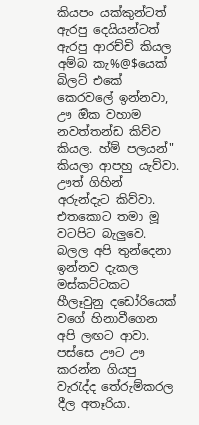කියපං යක්කුන්ටත් ඇරපු දෙයියන්ටත් ඇරපු ආරච්චි කියල අම්බ කැ%@$යෙක් බිලට් එකේ කෙරවලේ ඉන්නවා, ඌ ඔික වහාම නවත්තන්ඩ කිව්ව කියල. හ්ම් පලයන්"  කියලා ආපහු යැව්වා. ඌත් ගිහින් අරුන්දැට කිව්වා. එතකොට තමා මූ වටපිට බැලුවෙ. බලල අපි තුන්දෙනා ඉන්නව දැකල මස්කට්ටකට හීලෑවුනු දඩෝරියෙක් වගේ හිනාවීගෙන අපි ලඟට ආවා. පස්සෙ ඌට ඌ කරන්න ගියපු වැරැද්ද තේරුම්කරල දීල අතෑරියා.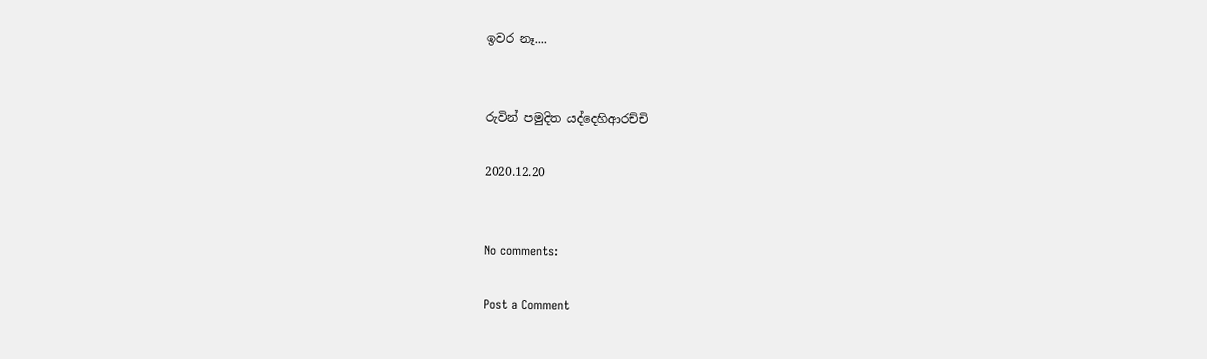ඉවර නෑ....


රුවින් පමුදිත යද්දෙහිආරච්චි

2020.12.20


No comments:

Post a Comment